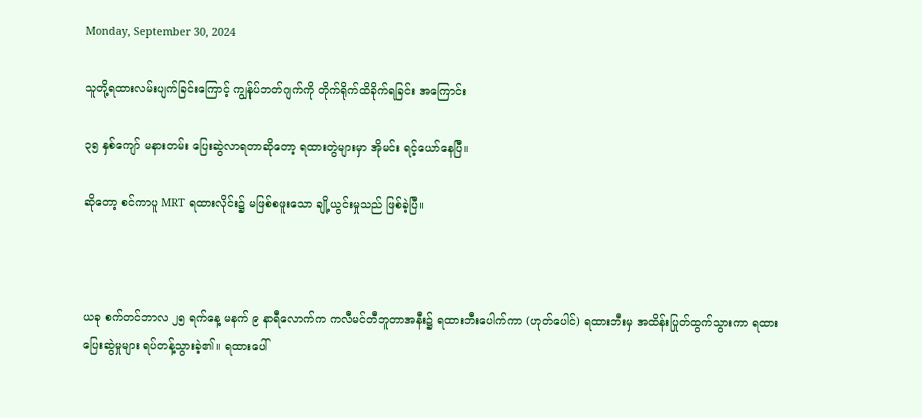Monday, September 30, 2024

သူတို့ရထားလမ်းပျက်ခြင်းကြောင့် ကျွန်ုပ်ဘတ်ဂျက်ကို တိုက်ရိုက်ထိခိုက်ရခြင်း အကြောင်း

၃၅ နှစ်ကျော် မနားတမ်း ပြေးဆွဲလာရတာဆိုတော့ ရထားတွဲများမှာ အိုမင်း ရင့်ယော်နေပြီ။

ဆိုတော့ စင်ကာပူ MRT ရထားလိုင်း၌ မဖြစ်စဖူးသော ချို့ယွင်းမှုသည် ဖြစ်ခဲ့ပြီ။



ယခု စက်တင်ဘာလ ၂၅ ရက်နေ့ မနက် ၉ နာရီလောက်က ကလီမင်တီဘူတာအနီး၌ ရထားဘီးပေါက်ကာ (ဟုတ်ပေါင်) ရထားဘီးမှ အထိန်းပြုတ်ထွက်သွားကာ ရထားပြေးဆွဲမှုများ ရပ်တန့်သွားခဲ့၏။ ရထားပေါ်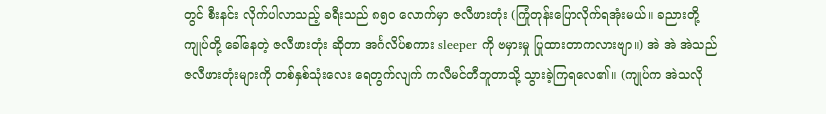တွင် စီးနင်း လိုက်ပါလာသည့် ခရီးသည် ၈၅၀ လောက်မှာ ဇလီဖားတုံး (ကြုံတုန်းပြောလိုက်ရအုံးမယ်။ ခညားတို့ ကျုပ်တို့ ခေါ်နေတဲ့ ဇလီဖားတုံး ဆိုတာ အင်္ဂလိပ်စကား sleeper ကို ဗမှားမှု ပြုထားတာကလားဗျာ။) အဲ အဲ အဲသည် ဇလီဖားတုံးများကို တစ်နှစ်သုံးလေး ရေတွက်လျက် ကလီမင်တီဘူတာသို့ သွားခဲ့ကြရလေ၏။ (ကျုပ်က အဲသလို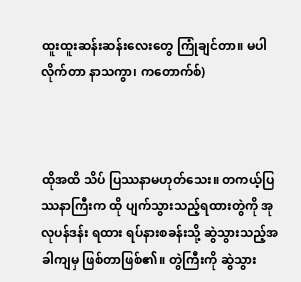ထူးထူးဆန်းဆန်းလေးတွေ ကြုံချင်တာ။ မပါလိုက်တာ နာသကွာ၊ ကတောက်စ်)



ထိုအထိ သိပ် ပြဿနာမဟုတ်သေး။ တကယ့်ပြဿနာကြီးက ထို ပျက်သွားသည့်ရထားတွဲကို အုလုပန်ဒန်း ရထား ရပ်နားစခန်းသို့ ဆွဲသွားသည့်အခါကျမှ ဖြစ်တာဖြစ်၏။ တွဲကြီးကို ဆွဲသွား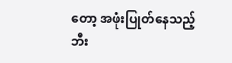တော့ အဖုံးပြုတ်နေသည့်ဘီး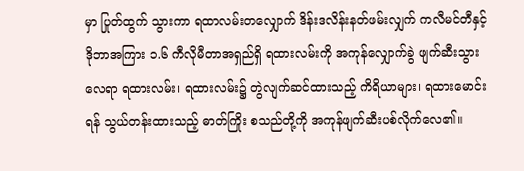မှာ ပြုတ်ထွက် သွားကာ ရထာလမ်းတလျှောက် ဒိန်းဒလိန်းနတ်ဖမ်းလျှက် ကလီမင်တီနှင့် ဒိုဘာအကြား ၁.၆ ကီလိုမီတာအရှည်ရှိ ရထားလမ်းကို အကုန်လျှောက်ခွဲ ဖျက်ဆီးသွားလေရာ ရထားလမ်း၊ ရထားလမ်း၌ တွဲလျက်ဆင်ထားသည့် ကိရိယာများ၊ ရထားမောင်းရန် သွယ်တန်းထားသည့် ဓာတ်ကြိုး စသည်တို့ကို အကုန်ဖျက်ဆီးပစ်လိုက်လေ၏။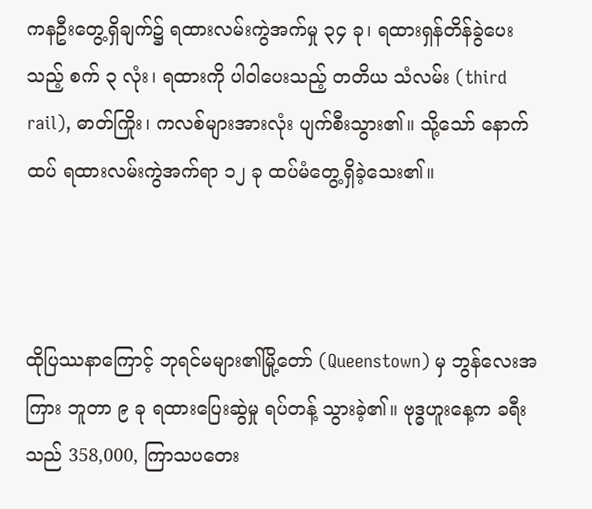ကနဦးတွေ့ရှိချက်၌ ရထားလမ်းကွဲအက်မှု ၃၄ ခု၊ ရထားရှန်တိန်ခွဲပေးသည့် စက် ၃ လုံး၊ ရထားကို ပါဝါပေးသည့် တတိယ သံလမ်း (third rail), ဓာတ်ကြိုး၊ ကလစ်များအားလုံး ပျက်စီးသွား၏။ သို့သော် နောက်ထပ် ရထားလမ်းကွဲအက်ရာ ၁၂ ခု ထပ်မံတွေ့ရှိခဲ့သေး၏။



ထိုပြဿနာကြောင့် ဘုရင်မများ၏မြို့တော် (Queenstown) မှ ဘွန်လေးအကြား ဘူတာ ၉ ခု ရထားပြေးဆွဲမှု ရပ်တန့် သွားခဲ့၏။ ဗုဒ္ဓဟူးနေ့က ခရီးသည် 358,000, ကြာသပတေး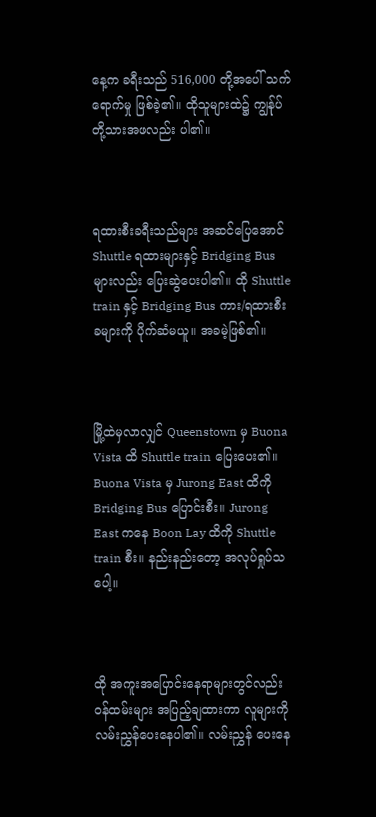နေ့က ခရီးသည် 516,000 တို့အပေါ် သက်ရောက်မှု ဖြစ်ခဲ့၏။ ထိုသူများထဲ၌ ကျွန်ုပ်တို့သားအဖလည်း ပါ၏။



ရထားစီးခရီးသည်များ အဆင်ပြေအောင် Shuttle ရထားများနှင့် Bridging Bus များလည်း ပြေးဆွဲပေးပါ၏။ ထို Shuttle train နှင့် Bridging Bus ကား/ရထားစီးခများကို ပိုက်ဆံမယူ။ အခမဲ့ဖြစ်၏။



မြို့ထဲမှလာလျှင် Queenstown မှ Buona Vista ထိ Shuttle train ပြေးပေး၏။ Buona Vista မှ Jurong East ထိကို Bridging Bus ပြောင်းစီး။ Jurong East ကနေ Boon Lay ထိကို Shuttle train စီး။ နည်းနည်းတော့ အလုပ်ရှုပ်သပေါ့။



ထို အကူးအပြောင်းနေရာများတွင်လည်း ဝန်ထမ်းများ အပြည့်ချထားကာ လူများကို လမ်းညွှန်ပေးနေပါ၏။ လမ်းညွှန် ပေးနေ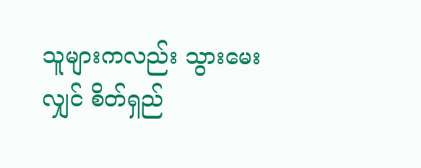သူများကလည်း သွားမေးလျှင် စိတ်ရှည်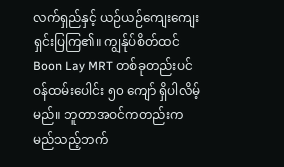လက်ရှည်နှင့် ယဉ်ယဉ်ကျေးကျေး ရှင်းပြကြ၏။ ကျွန်ုပ်စိတ်ထင် Boon Lay MRT တစ်ခုတည်းပင် ဝန်ထမ်းပေါင်း ၅၀ ကျော် ရှိပါလိမ့်မည်။ ဘူတာအဝင်ကတည်းက မည်သည့်ဘက်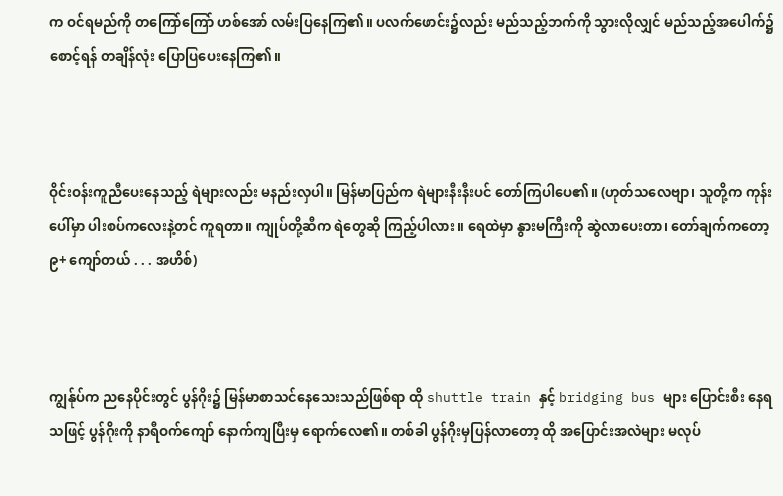က ဝင်ရမည်ကို တကြော်ကြော် ဟစ်အော် လမ်းပြနေကြ၏။ ပလက်ဖောင်း၌လည်း မည်သည့်ဘက်ကို သွားလိုလျှင် မည်သည့်အပေါက်၌ စောင့်ရန် တချိန်လုံး ပြောပြပေးနေကြ၏။



ဝိုင်းဝန်းကူညီပေးနေသည့် ရဲများလည်း မနည်းလှပါ။ မြန်မာပြည်က ရဲများနီးနီးပင် တော်ကြပါပေ၏။ (ဟုတ်သလေဗျာ၊ သူတို့က ကုန်းပေါ်မှာ ပါးစပ်ကလေးနဲ့တင် ကူရတာ။ ကျုပ်တို့ဆီက ရဲတွေဆို ကြည့်ပါလား။ ရေထဲမှာ နွားမကြီးကို ဆွဲလာပေးတာ၊ တော်ချက်ကတော့ ၉+ ကျော်တယ် . . . အဟိစ်)



ကျွန်ုပ်က ညနေပိုင်းတွင် ပွန်ဂိုး၌ မြန်မာစာသင်နေသေးသည်ဖြစ်ရာ ထို shuttle train နှင့် bridging bus များ ပြောင်းစီး နေရသဖြင့် ပွန်ဂိုးကို နာရီဝက်ကျော် နောက်ကျပြီးမှ ရောက်လေ၏။ တစ်ခါ ပွန်ဂိုးမှပြန်လာတော့ ထို အပြောင်းအလဲများ မလုပ်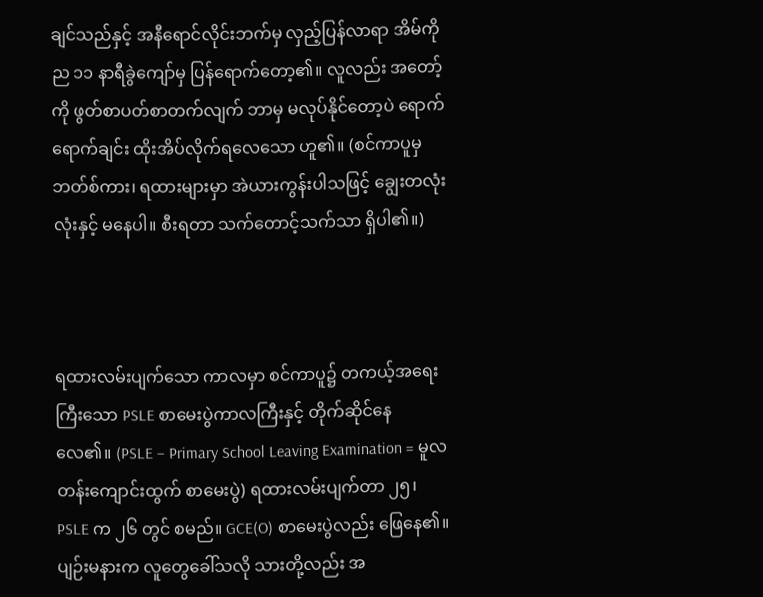ချင်သည်နှင့် အနီရောင်လိုင်းဘက်မှ လှည့်ပြန်လာရာ အိမ်ကို ည ၁၁ နာရီခွဲကျော်မှ ပြန်ရောက်တော့၏။ လူလည်း အတော့်ကို ဖွတ်စာပတ်စာတက်လျက် ဘာမှ မလုပ်နိုင်တော့ပဲ ရောက်ရောက်ချင်း ထိုးအိပ်လိုက်ရလေသော ဟူ၏။ (စင်ကာပူမှ ဘတ်စ်ကား၊ ရထားများမှာ အဲယားကွန်းပါသဖြင့် ချွေးတလုံးလုံးနှင့် မနေပါ။ စီးရတာ သက်တောင့်သက်သာ ရှိပါ၏။)



ရထားလမ်းပျက်သော ကာလမှာ စင်ကာပူ၌ တကယ့်အရေးကြီးသော PSLE စာမေးပွဲကာလကြီးနှင့် တိုက်ဆိုင်နေ လေ၏။ (PSLE – Primary School Leaving Examination = မူလတန်းကျောင်းထွက် စာမေးပွဲ) ရထားလမ်းပျက်တာ ၂၅၊ PSLE က ၂၆ တွင် စမည်။ GCE(O) စာမေးပွဲလည်း ဖြေနေ၏။ ပျဉ်းမနားက လူတွေခေါ်သလို သားတို့လည်း အ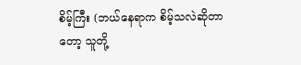စိမ့်ကြီး (ဘယ်နေရာက စိမ့်သလဲဆိုတာတော့ သူတို့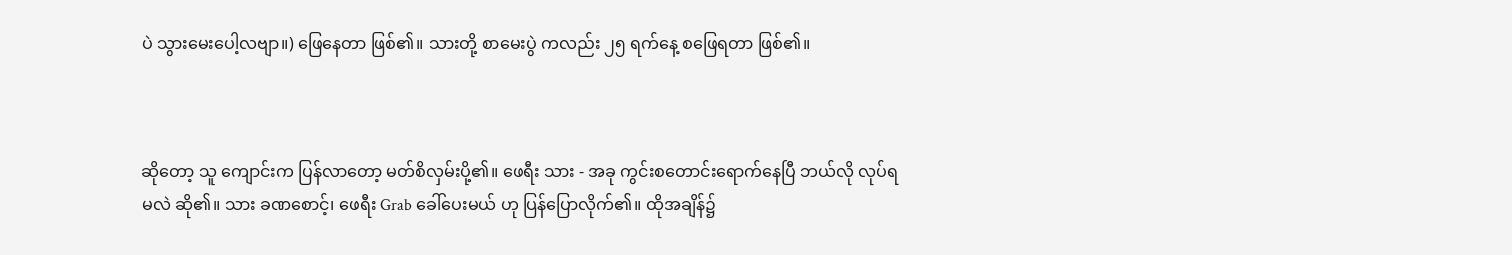ပဲ သွားမေးပေါ့လဗျာ။) ဖြေနေတာ ဖြစ်၏။ သားတို့ စာမေးပွဲ ကလည်း ၂၅ ရက်နေ့ စဖြေရတာ ဖြစ်၏။



ဆိုတော့ သူ ကျောင်းက ပြန်လာတော့ မတ်စိလှမ်းပို့၏။ ဖေရီး သား - အခု ကွင်းစတောင်းရောက်နေပြီ ဘယ်လို လုပ်ရမလဲ ဆို၏။ သား ခဏစောင့်၊ ဖေရီး Grab ခေါ်ပေးမယ် ဟု ပြန်ပြောလိုက်၏။ ထိုအချိန်၌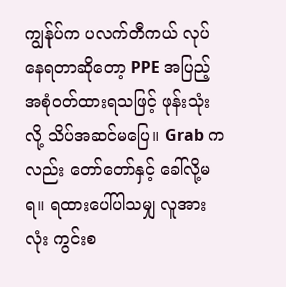ကျွန်ုပ်က ပလက်တီကယ် လုပ်နေရတာဆိုတော့ PPE အပြည့်အစုံဝတ်ထားရသဖြင့် ဖုန်းသုံးလို့ သိပ်အဆင်မပြေ။ Grab ကလည်း တော်တော်နှင့် ခေါ်လို့မရ။ ရထားပေါ်ပါသမျှ လူအားလုံး ကွင်းစ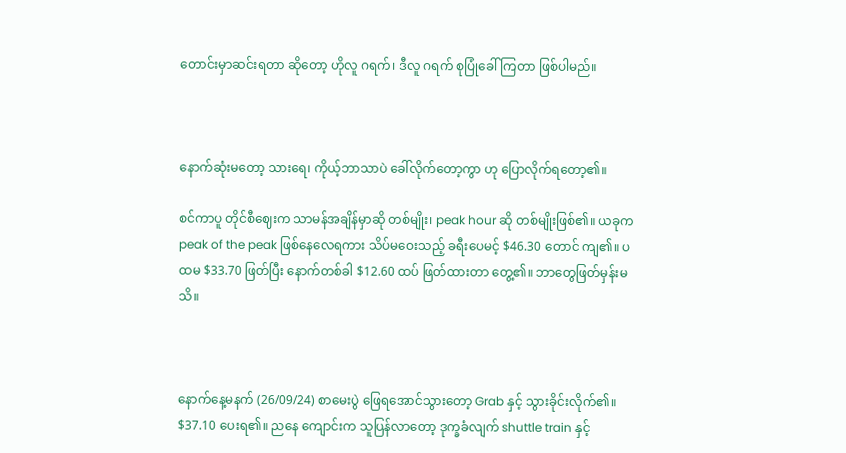တောင်းမှာဆင်းရတာ ဆိုတော့ ဟိုလူ ဂရက်၊ ဒီလူ ဂရက် စုပြုံခေါ်ကြတာ ဖြစ်ပါမည်။



နောက်ဆုံးမတော့ သားရေ၊ ကိုယ့်ဘာသာပဲ ခေါ်လိုက်တော့ကွာ ဟု ပြောလိုက်ရတော့၏။

စင်ကာပူ တိုင်စီဈေးက သာမန်အချိန်မှာဆို တစ်မျိုး၊ peak hour ဆို တစ်မျိုးဖြစ်၏။ ယခုက peak of the peak ဖြစ်နေလေရကား သိပ်မဝေးသည့် ခရီးပေမင့် $46.30 တောင် ကျ၏။ ပထမ $33.70 ဖြတ်ပြီး နောက်တစ်ခါ $12.60 ထပ် ဖြတ်ထားတာ တွေ့၏။ ဘာတွေဖြတ်မှန်းမသိ။



နောက်နေ့မနက် (26/09/24) စာမေးပွဲ ဖြေရအောင်သွားတော့ Grab နှင့် သွားခိုင်းလိုက်၏။ $37.10 ပေးရ၏။ ညနေ ကျောင်းက သူပြန်လာတော့ ဒုက္ခခံလျက် shuttle train နှင့်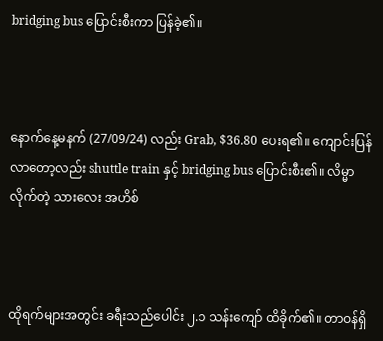bridging bus ပြောင်းစီးကာ ပြန်ခဲ့၏။



နောက်နေ့မနက် (27/09/24) လည်း Grab, $36.80 ပေးရ၏။ ကျောင်းပြန်လာတော့လည်း shuttle train နှင့် bridging bus ပြောင်းစီး၏။ လိမ္မာလိုက်တဲ့ သားလေး အဟိစ်



ထိုရက်များအတွင်း ခရီးသည်ပေါင်း ၂.၁ သန်းကျော် ထိခိုက်၏။ တာဝန်ရှိ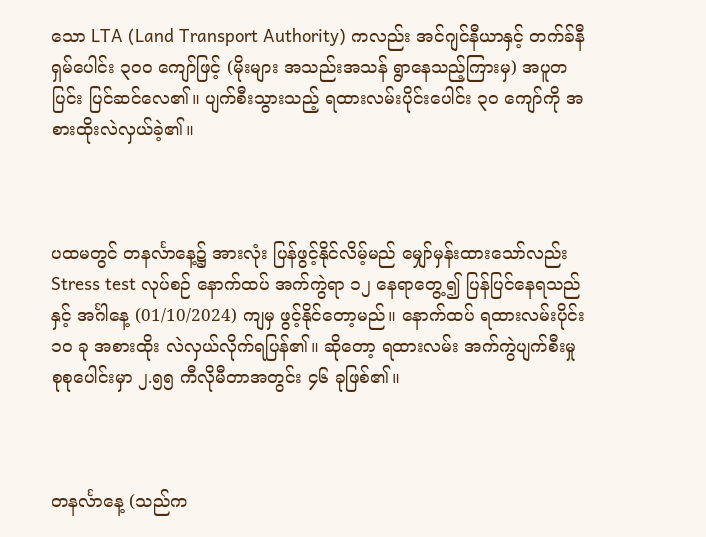သော LTA (Land Transport Authority) ကလည်း အင်ဂျင်နီယာနှင့် တက်ခ်နီရှမ်ပေါင်း ၃၀၀ ကျော်ဖြင့် (မိုးများ အသည်းအသန် ရွာနေသည့်ကြားမှ) အပူတပြင်း ပြင်ဆင်လေ၏။ ပျက်စီးသွားသည့် ရထားလမ်းပိုင်းပေါင်း ၃၀ ကျော်ကို အစားထိုးလဲလှယ်ခဲ့၏။



ပထမတွင် တနင်္လာနေ့၌ အားလုံး ပြန်ဖွင့်နိုင်လိမ့်မည် မျှော်မှန်းထားသော်လည်း Stress test လုပ်စဉ် နောက်ထပ် အက်ကွဲရာ ၁၂ နေရာတွေ့၍ ပြန်ပြင်နေရသည်နှင့် အင်္ဂါနေ့ (01/10/2024) ကျမှ ဖွင့်နိုင်တော့မည်။ နောက်ထပ် ရထားလမ်းပိုင်း ၁၀ ခု အစားထိုး လဲလှယ်လိုက်ရပြန်၏။ ဆိုတော့ ရထားလမ်း အက်ကွဲပျက်စီးမှု စုစုပေါင်းမှာ ၂.၅၅ ကီလိုမီတာအတွင်း ၄၆ ခုဖြစ်၏။



တနင်္လာနေ့ (သည်က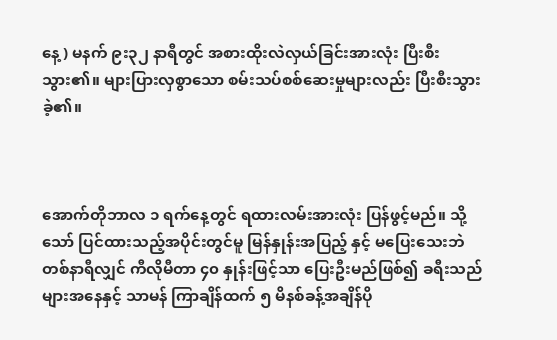နေ့) မနက် ၉း၃၂ နာရီတွင် အစားထိုးလဲလှယ်ခြင်းအားလုံး ပြီးစီးသွား၏။ များပြားလှစွာသော စမ်းသပ်စစ်ဆေးမှုများလည်း ပြီးစီးသွားခဲ့၏။



အောက်တိုဘာလ ၁ ရက်နေ့တွင် ရထားလမ်းအားလုံး ပြန်ဖွင့်မည်။ သို့သော် ပြင်ထားသည့်အပိုင်းတွင်မူ မြန်နှုန်းအပြည့် နှင့် မပြေးသေးဘဲ တစ်နာရီလျှင် ကီလိုမီတာ ၄၀ နှုန်းဖြင့်သာ ပြေးဦးမည်ဖြစ်၍ ခရီးသည်များအနေနှင့် သာမန် ကြာချိန်ထက် ၅ မိနစ်ခန့်အချိန်ပို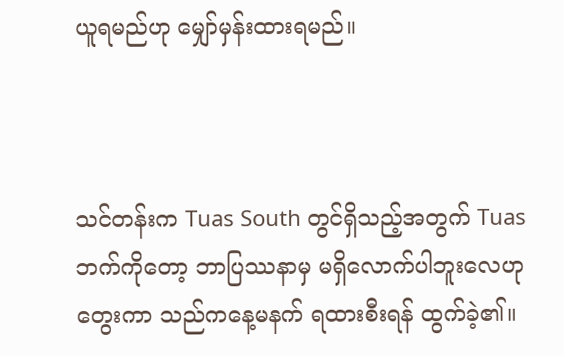ယူရမည်ဟု မျှော်မှန်းထားရမည်။



သင်တန်းက Tuas South တွင်ရှိသည့်အတွက် Tuas ဘက်ကိုတော့ ဘာပြဿနာမှ မရှိလောက်ပါဘူးလေဟု တွေးကာ သည်ကနေ့မနက် ရထားစီးရန် ထွက်ခဲ့၏။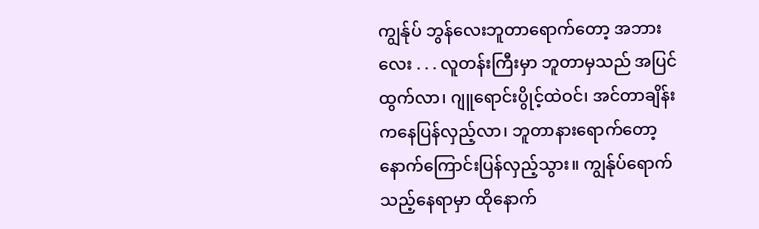ကျွန်ုပ် ဘွန်လေးဘူတာရောက်တော့ အဘားလေး . . . လူတန်းကြီးမှာ ဘူတာမှသည် အပြင်ထွက်လာ၊ ဂျူရောင်းပွိုင့်ထဲဝင်၊ အင်တာချိန်းကနေပြန်လှည့်လာ၊ ဘူတာနားရောက်တော့ နောက်ကြောင်းပြန်လှည့်သွား။ ကျွန်ုပ်ရောက်သည့်နေရာမှာ ထိုနောက်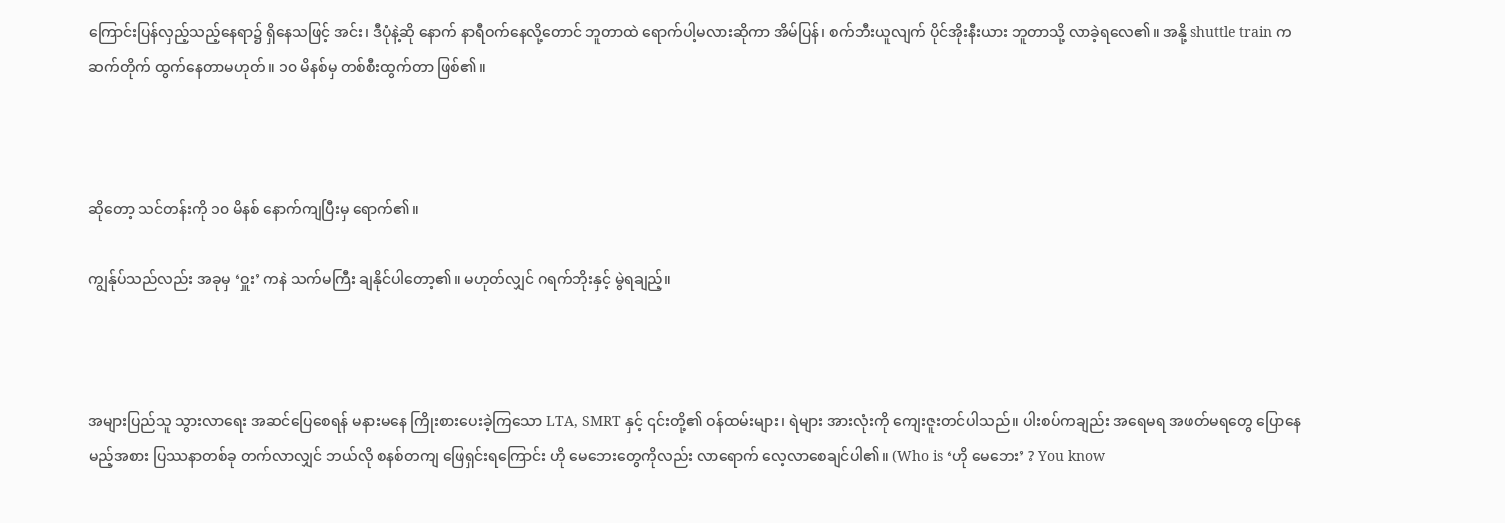ကြောင်းပြန်လှည့်သည့်နေရာ၌ ရှိနေသဖြင့် အင်း၊ ဒီပုံနဲ့ဆို နောက် နာရီဝက်နေလို့တောင် ဘူတာထဲ ရောက်ပါ့မလားဆိုကာ အိမ်ပြန်၊ စက်ဘီးယူလျက် ပိုင်အိုးနီးယား ဘူတာသို့ လာခဲ့ရလေ၏။ အနို့ shuttle train က ဆက်တိုက် ထွက်နေတာမဟုတ်။ ၁၀ မိနစ်မှ တစ်စီးထွက်တာ ဖြစ်၏။



ဆိုတော့ သင်တန်းကို ၁၀ မိနစ် နောက်ကျပြီးမှ ရောက်၏။

ကျွန်ုပ်သည်လည်း အခုမှ ‘ဝှူး’ ကနဲ သက်မကြီး ချနိုင်ပါတော့၏။ မဟုတ်လျှင် ဂရက်ဘိုးနှင့် မွဲရချည့်။



အများပြည်သူ သွားလာရေး အဆင်ပြေစေရန် မနားမနေ ကြိုးစားပေးခဲ့ကြသော LTA, SMRT နှင့် ၎င်းတို့၏ ဝန်ထမ်းများ၊ ရဲများ အားလုံးကို ကျေးဇူးတင်ပါသည်။ ပါးစပ်ကချည်း အရေမရ အဖတ်မရတွေ ပြောနေမည့်အစား ပြဿနာတစ်ခု တက်လာလျှင် ဘယ်လို စနစ်တကျ ဖြေရှင်းရကြောင်း ဟို မေဘေးတွေကိုလည်း လာရောက် လေ့လာစေချင်ပါ၏။ (Who is ‘ဟို မေဘေး’ ? You know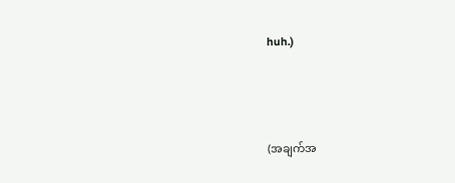huh.)



(အချက်အ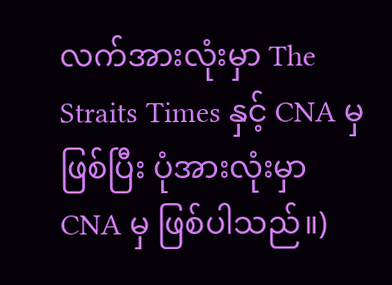လက်အားလုံးမှာ The Straits Times နှင့် CNA မှဖြစ်ပြီး ပုံအားလုံးမှာ CNA မှ ဖြစ်ပါသည်။)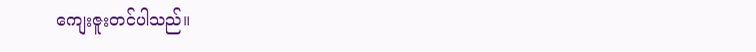ကျေးဇူးတင်ပါသည်။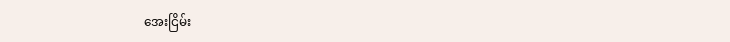အေးငြိမ်း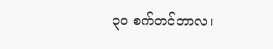၃၀ စက်တင်ဘာလ၊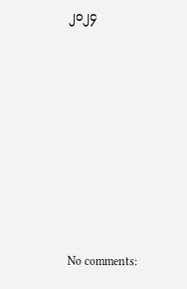၂၀၂၄











No comments: